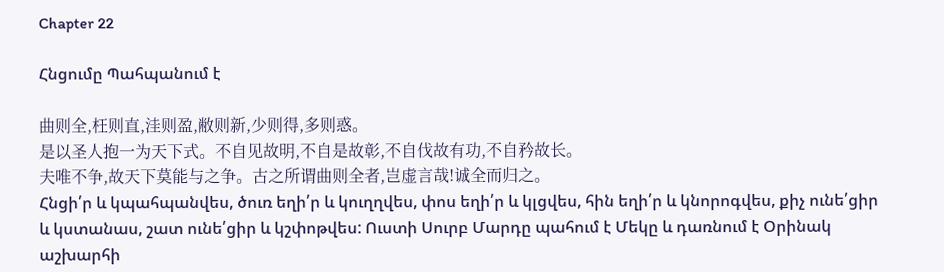Chapter 22

Հնցումը Պահպանում է

曲则全,枉则直,洼则盈,敝则新,少则得,多则惑。
是以圣人抱一为天下式。不自见故明,不自是故彰,不自伐故有功,不自矜故长。
夫唯不争,故天下莫能与之争。古之所谓曲则全者,岂虚言哉!诚全而归之。
Հնցի՛ր և կպահպանվես, ծուռ եղի՛ր և կուղղվես, փոս եղի՛ր և կլցվես, հին եղի՛ր և կնորոգվես, քիչ ունե՛ցիր և կստանաս, շատ ունե՛ցիր և կշփոթվես: Ուստի Սուրբ Մարդը պահում է Մեկը և դառնում է Օրինակ աշխարհի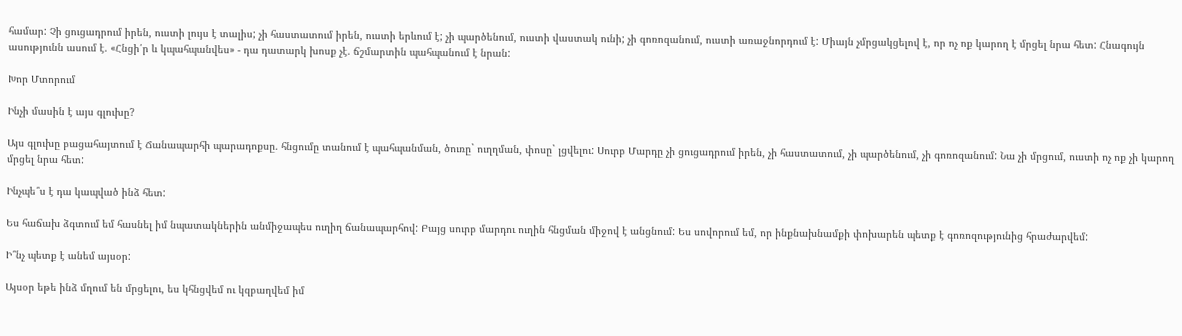համար: Չի ցուցադրում իրեն, ուստի լույս է տալիս; չի հաստատում իրեն, ուստի երևում է; չի պարծենում, ուստի վաստակ ունի; չի գոռոզանում, ուստի առաջնորդում է: Միայն չմրցակցելով է, որ ոչ ոք կարող է մրցել նրա հետ: Հնագույն ասությունն ասում է. «Հնցի՛ր և կպահպանվես» - դա դատարկ խոսք չէ. ճշմարտին պահպանում է նրան:

Խոր Մտորում

Ինչի մասին է այս գլուխը?

Այս գլուխը բացահայտում է Ճանապարհի պարադոքսը. հնցումը տանում է պահպանման, ծուռը` ուղղման, փոսը` լցվելու: Սուրբ Մարդը չի ցուցադրում իրեն, չի հաստատում, չի պարծենում, չի գոռոզանում: Նա չի մրցում, ուստի ոչ ոք չի կարող մրցել նրա հետ:

Ինչպե՞ս է դա կապված ինձ հետ:

Ես հաճախ ձգտում եմ հասնել իմ նպատակներին անմիջապես ուղիղ ճանապարհով: Բայց սուրբ մարդու ուղին հնցման միջով է անցնում: Ես սովորում եմ, որ ինքնախնամքի փոխարեն պետք է գոռոզությունից հրաժարվեմ:

Ի՞նչ պետք է անեմ այսօր:

Այսօր եթե ինձ մղում են մրցելու, ես կհնցվեմ ու կզբաղվեմ իմ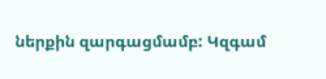ներքին զարգացմամբ: Կզգամ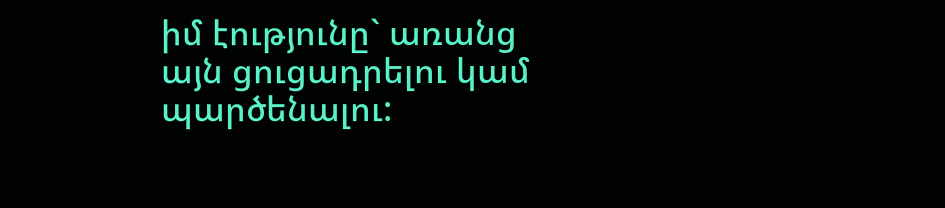իմ էությունը` առանց այն ցուցադրելու կամ պարծենալու: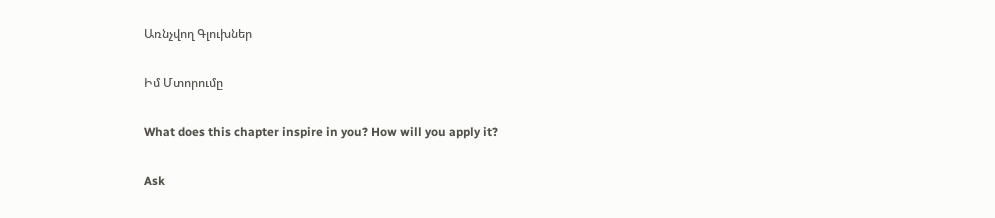Առնչվող Գլուխներ

Իմ Մտորումը

What does this chapter inspire in you? How will you apply it?

Ask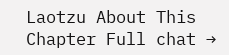Laotzu About This Chapter Full chat →